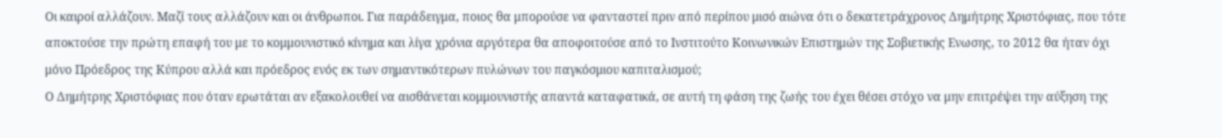Οι καιροί αλλάζουν. Μαζί τους αλλάζουν και οι άνθρωποι. Για παράδειγμα, ποιος θα μπορούσε να φανταστεί πριν από περίπου μισό αιώνα ότι ο δεκατετράχρονος Δημήτρης Χριστόφιας, που τότε αποκτούσε την πρώτη επαφή του με το κομμουνιστικό κίνημα και λίγα χρόνια αργότερα θα αποφοιτούσε από το Ινστιτούτο Κοινωνικών Επιστημών της Σοβιετικής Ενωσης, το 2012 θα ήταν όχι μόνο Πρόεδρος της Κύπρου αλλά και πρόεδρος ενός εκ των σημαντικότερων πυλώνων του παγκόσμιου καπιταλισμού;
Ο Δημήτρης Χριστόφιας που όταν ερωτάται αν εξακολουθεί να αισθάνεται κομμουνιστής απαντά καταφατικά, σε αυτή τη φάση της ζωής του έχει θέσει στόχο να μην επιτρέψει την αύξηση της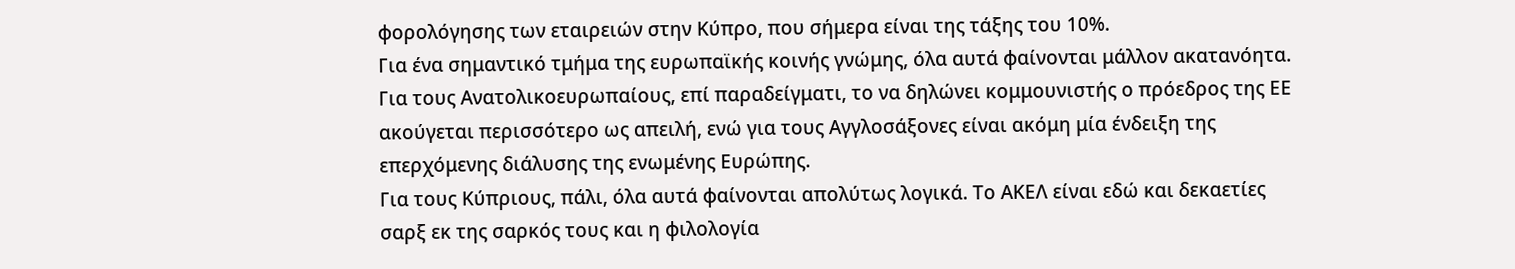φορολόγησης των εταιρειών στην Κύπρο, που σήμερα είναι της τάξης του 10%.
Για ένα σημαντικό τμήμα της ευρωπαϊκής κοινής γνώμης, όλα αυτά φαίνονται μάλλον ακατανόητα. Για τους Ανατολικοευρωπαίους, επί παραδείγματι, το να δηλώνει κομμουνιστής ο πρόεδρος της ΕΕ ακούγεται περισσότερο ως απειλή, ενώ για τους Αγγλοσάξονες είναι ακόμη μία ένδειξη της επερχόμενης διάλυσης της ενωμένης Ευρώπης.
Για τους Κύπριους, πάλι, όλα αυτά φαίνονται απολύτως λογικά. Το ΑΚΕΛ είναι εδώ και δεκαετίες σαρξ εκ της σαρκός τους και η φιλολογία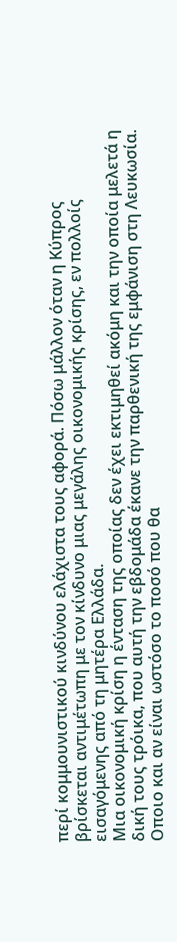περί κομμουνιστικού κινδύνου ελάχιστα τους αφορά. Πόσω μάλλον όταν η Κύπρος βρίσκεται αντιμέτωπη με τον κίνδυνο μιας μεγάλης οικονομικής κρίσης, εν πολλοίς εισαγόμενης από τη μητέρα Ελλάδα.
Μια οικονομική κρίση η ένταση της οποίας δεν έχει εκτιμηθεί ακόμη και την οποία μελετά η δική τους τρόικα, που αυτή την εβδομάδα έκανε την παρθενική της εμφάνιση στη Λευκωσία.
Οποιο και αν είναι ωστόσο το ποσό που θα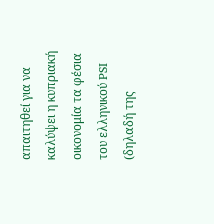απαιτηθεί για να καλύψει η κυπριακή οικονομία τα φέσια του ελληνικού PSI (δηλαδή της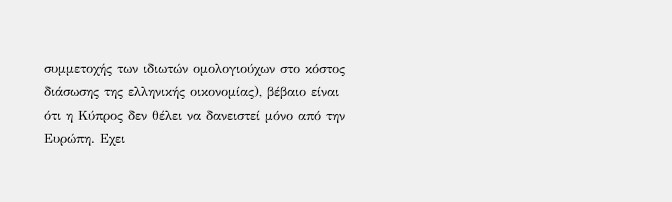συμμετοχής των ιδιωτών ομολογιούχων στο κόστος διάσωσης της ελληνικής οικονομίας), βέβαιο είναι ότι η Κύπρος δεν θέλει να δανειστεί μόνο από την Ευρώπη. Εχει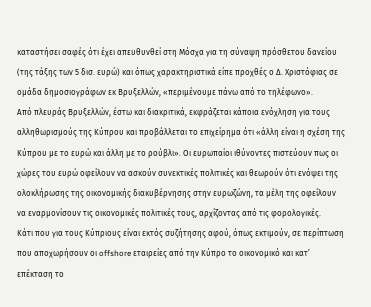καταστήσει σαφές ότι έχει απευθυνθεί στη Μόσχα για τη σύναψη πρόσθετου δανείου (της τάξης των 5 δισ. ευρώ) και όπως χαρακτηριστικά είπε προχθές ο Δ. Χριστόφιας σε ομάδα δημοσιογράφων εκ Βρυξελλών, «περιμένουμε πάνω από το τηλέφωνο».
Από πλευράς Βρυξελλών, έστω και διακριτικά, εκφράζεται κάποια ενόχληση για τους αλληθωρισμούς της Κύπρου και προβάλλεται το επιχείρημα ότι «άλλη είναι η σχέση της Κύπρου με το ευρώ και άλλη με το ρούβλι». Οι ευρωπαίοι ιθύνοντες πιστεύουν πως οι χώρες του ευρώ οφείλουν να ασκούν συνεκτικές πολιτικές και θεωρούν ότι ενόψει της ολοκλήρωσης της οικονομικής διακυβέρνησης στην ευρωζώνη, τα μέλη της οφείλουν να εναρμονίσουν τις οικονομικές πολιτικές τους, αρχίζοντας από τις φορολογικές.
Κάτι που για τους Κύπριους είναι εκτός συζήτησης αφού, όπως εκτιμούν, σε περίπτωση που αποχωρήσουν οι offshore εταιρείες από την Κύπρο το οικονομικό και κατ’ επέκταση το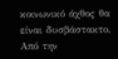κοινωνικό άχθος θα είναι δυσβάστακτο.
Από την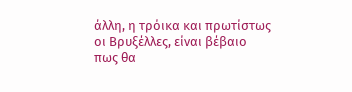άλλη, η τρόικα και πρωτίστως οι Βρυξέλλες, είναι βέβαιο πως θα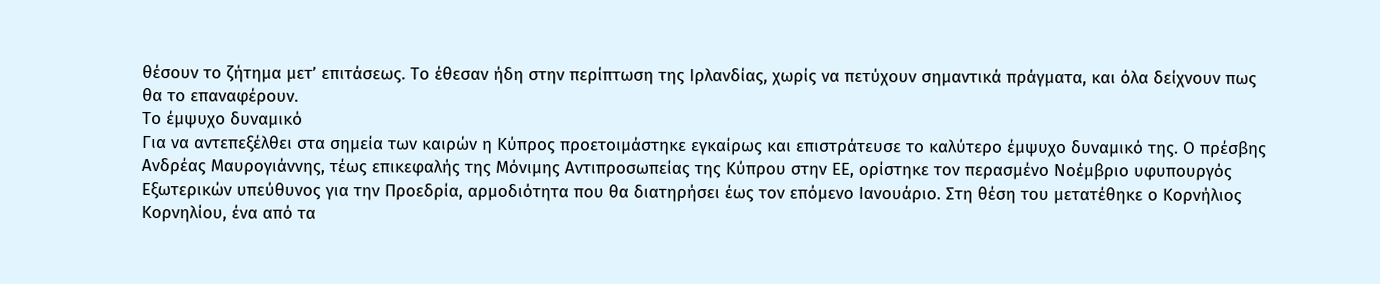θέσουν το ζήτημα μετ’ επιτάσεως. Το έθεσαν ήδη στην περίπτωση της Ιρλανδίας, χωρίς να πετύχουν σημαντικά πράγματα, και όλα δείχνουν πως θα το επαναφέρουν.
Το έμψυχο δυναμικό
Για να αντεπεξέλθει στα σημεία των καιρών η Κύπρος προετοιμάστηκε εγκαίρως και επιστράτευσε το καλύτερο έμψυχο δυναμικό της. Ο πρέσβης Ανδρέας Μαυρογιάννης, τέως επικεφαλής της Μόνιμης Αντιπροσωπείας της Κύπρου στην ΕΕ, ορίστηκε τον περασμένο Νοέμβριο υφυπουργός Εξωτερικών υπεύθυνος για την Προεδρία, αρμοδιότητα που θα διατηρήσει έως τον επόμενο Ιανουάριο. Στη θέση του μετατέθηκε ο Κορνήλιος Κορνηλίου, ένα από τα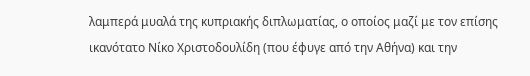λαμπερά μυαλά της κυπριακής διπλωματίας, ο οποίος μαζί με τον επίσης ικανότατο Νίκο Χριστοδουλίδη (που έφυγε από την Αθήνα) και την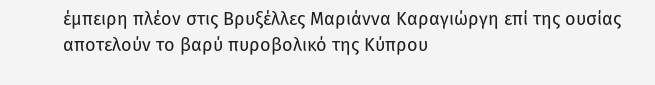έμπειρη πλέον στις Βρυξέλλες Μαριάννα Καραγιώργη επί της ουσίας αποτελούν το βαρύ πυροβολικό της Κύπρου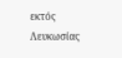εκτός Λευκωσίας